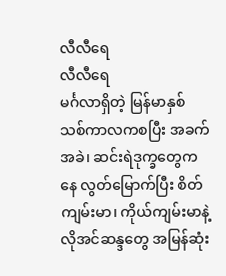လီလီရေ
လီလီရေ
မင်္ဂလာရှိတဲ့ မြန်မာနှစ်သစ်ကာလကစပြီး အခက်အခဲ၊ ဆင်းရဲဒုက္ခတွေကနေ လွတ်မြောက်ပြီး စိတ်ကျမ်းမာ၊ ကိုယ်ကျမ်းမာနဲ့ လိုအင်ဆန္ဒတွေ အမြန်ဆုံး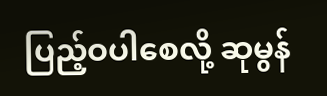ပြည့်ဝပါစေလို့ ဆုမွန်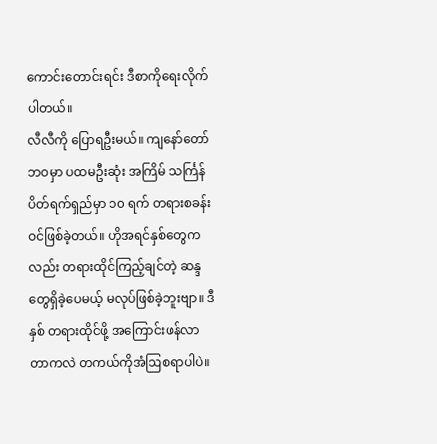ကောင်းတောင်းရင်း ဒီစာကိုရေးလိုက်ပါတယ်။
လီလီကို ပြောရဦးမယ်။ ကျနော်တော် ဘဝမှာ ပထမဦးဆုံး အကြိမ် သင်္ကြန် ပိတ်ရက်ရှည်မှာ ၁၀ ရက် တရားစခန်းဝင်ဖြစ်ခဲ့တယ်။ ဟိုအရင်နှစ်တွေကလည်း တရားထိုင်ကြည့်ချင်တဲ့ ဆန္ဒတွေရှိခဲ့ပေမယ့် မလုပ်ဖြစ်ခဲ့ဘူးဗျာ။ ဒီနှစ် တရားထိုင်ဖို့ အကြောင်းဖန်လာတာကလဲ တကယ်ကိုအံဩစရာပါပဲ။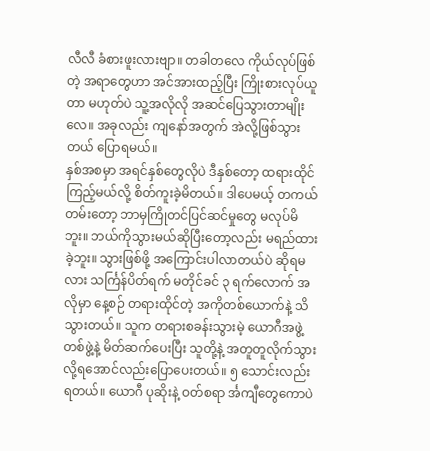လီလီ ခံစားဖူးလားဗျာ။ တခါတလေ ကိုယ်လုပ်ဖြစ်တဲ့ အရာတွေဟာ အင်အားထည့်ပြီး ကြိုးစားလုပ်ယူတာ မဟုတ်ပဲ သူ့အလိုလို အဆင်ပြေသွားတာမျိုးလေ။ အခုလည်း ကျနော်အတွက် အဲလို့ဖြစ်သွားတယ် ပြောရမယ်။
နှစ်အစမှာ အရင်နှစ်တွေလိုပဲ ဒီနှစ်တော့ ထရားထိုင်ကြည့်မယ်လို့ စိတ်ကူးခဲ့မိတယ်။ ဒါပေမယ့် တကယ်တမ်းတော့ ဘာမှကြိုတင်ပြင်ဆင်မှုတွေ မလုပ်မိဘူး။ ဘယ်ကိုသွားမယ်ဆိုပြီးတော့လည်း မရည်ထားခဲ့ဘူး။ သွားဖြစ်ဖို့ အကြောင်းပါလာတယ်ပဲ ဆိုရမလား သင်္ကြန်ပိတ်ရက် မတိုင်ခင် ၃ ရက်လောက် အလိုမှာ နေ့စဉ် တရားထိုင်တဲ့ အကိုတစ်ယောက်နဲ့ သိသွားတယ်။ သူက တရားစခန်းသွားမဲ့ ယောဂီအဖွဲ့တစ်ဖွဲ့နဲ့ မိတ်ဆက်ပေးပြီး သူတို့နဲ့ အတူတူလိုက်သွားလို့ရအောင်လည်းပြောပေးတယ်။ ၅ သောင်းလည်း ရတယ်။ ယောဂီ ပုဆိုးနဲ့ ဝတ်စရာ င်္အကျီတွေကောပဲ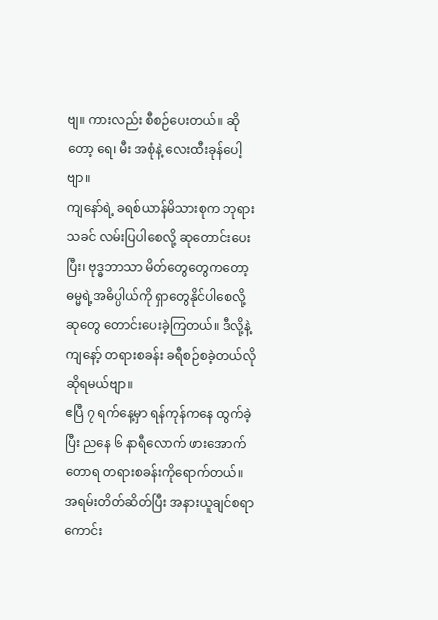ဗျ။ ကားလည်း စီစဉ်ပေးတယ်။ ဆိုတော့ ရေ၊ မီး အစုံနဲ့ လေးထီးခုန်ပေါ့ဗျာ။
ကျနော်ရဲ့ ခရစ်ယာန်မိသားစုက ဘုရားသခင် လမ်းပြပါစေလို့ ဆုတောင်းပေးပြီး၊ ဗုဒ္ဓဘာသာ မိတ်တွေတွေကတော့ ဓမ္မရဲ့အဓိပ္ပါယ်ကို ရှာတွေနိုင်ပါစေလို့ ဆုတွေ တောင်းပေးခဲ့ကြတယ်။ ဒီလို့နဲ့ ကျနော့် တရားစခန်း ခရီစဉ်စခဲ့တယ်လို ဆိုရမယ်ဗျာ။
ဧပြီ ၇ ရက်နေ့မှာ ရန်ကုန်ကနေ ထွက်ခဲ့ပြီး ညနေ ၆ နာရီလောက် ဖားအောက် တောရ တရားစခန်းကိုရောက်တယ်။ အရမ်းတိတ်ဆိတ်ပြီး အနားယူချင်စရာကောင်း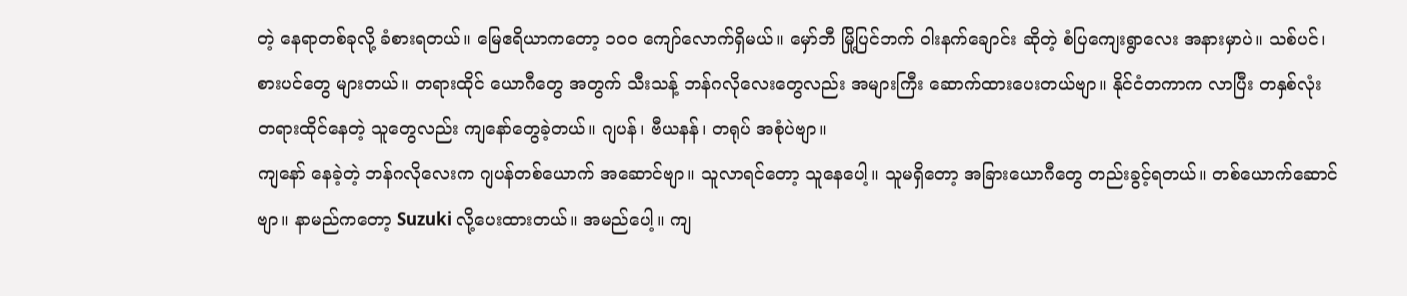တဲ့ နေရာတစ်ခုလို့ ခံစားရတယ်။ မြေဧရိယာကတော့ ၁၀၀ ကျော်လောက်ရှိမယ်။ မှော်ဘီ မြို့ပြင်ဘက် ဝါးနက်ချောင်း ဆိုတဲ့ စံပြကျေးရွာလေး အနားမှာပဲ။ သစ်ပင်၊ စားပင်တွေ များတယ်။ တရားထိုင် ယောဂီတွေ အတွက် သီးသန့် ဘန်ဂလိုလေးတွေလည်း အများကြီး ဆောက်ထားပေးတယ်ဗျာ။ နိုင်ငံတကာက လာပြီး တနှစ်လုံး တရားထိုင်နေတဲ့ သူတွေလည်း ကျနော်တွေခဲ့တယ်။ ဂျပန်၊ ဗီယနန်၊ တရုပ် အစုံပဲဗျာ။
ကျနော် နေခဲ့တဲ့ ဘန်ဂလိုလေးက ဂျပန်တစ်ယောက် အဆောင်ဗျာ။ သူလာရင်တော့ သူနေပေါ့။ သူမရှိတော့ အခြားယောဂီတွေ တည်းခွင့်ရတယ်။ တစ်ယောက်ဆောင်ဗျာ။ နာမည်ကတော့ Suzuki လို့ပေးထားတယ်။ အမည်ပေါ့။ ကျ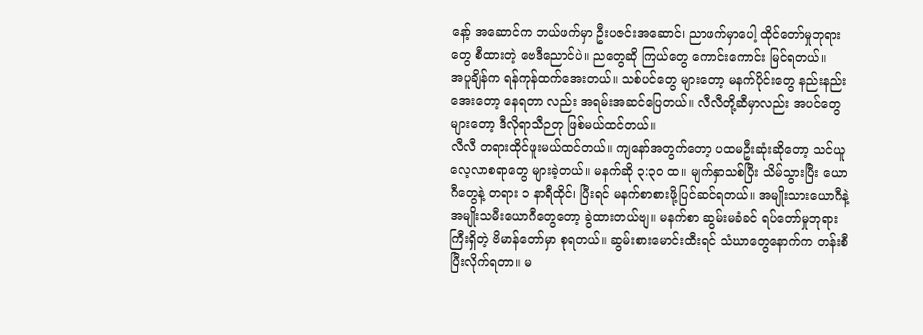နော့် အဆောင်က ဘယ်ဖက်မှာ ဦးပဇင်းအဆောင်၊ ညာဖက်မှာပေါ့ ထိုင်တော်မှုဘုရားတွေ စီထားတဲ့ ဗေဒီညောင်ပဲ။ ညတွေဆို ကြယ်တွေ ကောင်းကောင်း မြင်ရတယ်။
အပူချိန်က ရန်ကုန်ထက်အေးတယ်။ သစ်ပင်တွေ များတော့ မနက်ပိုင်းတွေ နည်းနည်းအေးတော့ နေရတာ လည်း အရမ်းအဆင်ပြေတယ်။ လီလီတို့ဆီမှာလည်း အပင်တွေ များတော့ ဒီလိုရာသီဉတု ဖြစ်မယ်ထင်တယ်။
လီလီ တရားထိုင်ဖူးမယ်ထင်တယ်။ ကျနော်အတွက်တော့ ပထမဦးဆုံးဆိုတော့ သင်ယူလေ့လာစရာတွေ များခဲ့တယ်။ မနက်ဆို ၃:၃၀ ထ။ မျက်နှာသစ်ပြီး သိမ်သွားပြီး ယောဂီတွေနဲ့ တရား ၁ နာရီထိုင်၊ ပြီးရင် မနက်စာစားဖို့ပြင်ဆင်ရတယ်။ အမျိုးသားယောဂီနဲ့ အမျိုးသမီးယောဂီတွေတော့ ခွဲထားတယ်ဗျ။ မနက်စာ ဆွမ်းမခံခင် ရပ်တော်မှုဘုရားကြီးရှိတဲ့ ဗိမာန်တော်မှာ စုရတယ်။ ဆွမ်းစားမောင်းထီးရင် သံဃာတွေနောက်က တန်းစီပြီးလိုက်ရတာ။ မ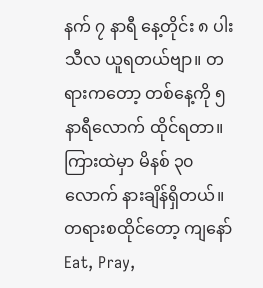နက် ၇ နာရီ နေ့တိုင်း ၈ ပါးသီလ ယူရတယ်ဗျာ။ တရားကတော့ တစ်နေ့ကို ၅ နာရီလောက် ထိုင်ရတာ။ ကြားထဲမှာ မိနစ် ၃၀ လောက် နားချိန်ရှိတယ်။
တရားစထိုင်တော့ ကျနော် Eat, Pray,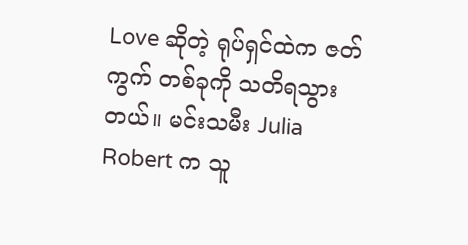Love ဆိုတဲ့ ရုပ်ရှင်ထဲက ဇတ်ကွက် တစ်ခုကို သတိရသွားတယ်။ မင်းသမီး Julia Robert က သူ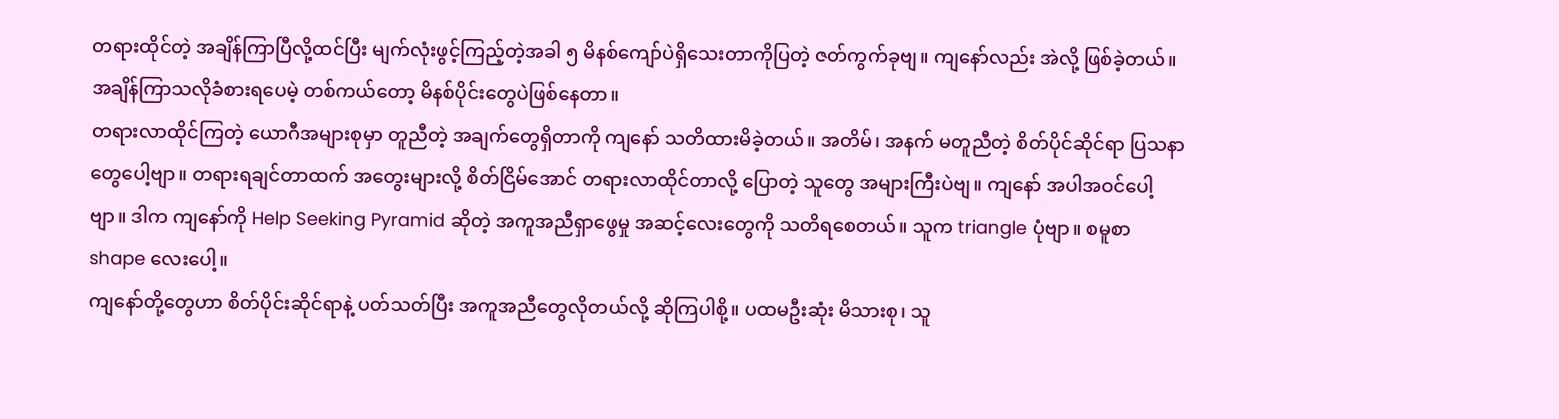တရားထိုင်တဲ့ အချိန်ကြာပြီလို့ထင်ပြီး မျက်လုံးဖွင့်ကြည့်တဲ့အခါ ၅ မိနစ်ကျော်ပဲရှိသေးတာကိုပြတဲ့ ဇတ်ကွက်ခုဗျ။ ကျနော်လည်း အဲလို့ ဖြစ်ခဲ့တယ်။ အချိန်ကြာသလိုခံစားရပေမဲ့ တစ်ကယ်တော့ မိနစ်ပိုင်းတွေပဲဖြစ်နေတာ။
တရားလာထိုင်ကြတဲ့ ယောဂီအများစုမှာ တူညီတဲ့ အချက်တွေရှိတာကို ကျနော် သတိထားမိခဲ့တယ်။ အတိမ်၊ အနက် မတူညီတဲ့ စိတ်ပိုင်ဆိုင်ရာ ပြသနာတွေပေါ့ဗျာ။ တရားရချင်တာထက် အတွေးများလို့ စိတ်ငြိမ်အောင် တရားလာထိုင်တာလို့ ပြောတဲ့ သူတွေ အများကြီးပဲဗျ။ ကျနော် အပါအဝင်ပေါ့ဗျာ။ ဒါက ကျနော်ကို Help Seeking Pyramid ဆိုတဲ့ အကူအညီရှာဖွေမှု အဆင့်လေးတွေကို သတိရစေတယ်။ သူက triangle ပုံဗျာ။ စမူစာ shape လေးပေါ့။
ကျနော်တို့တွေဟာ စိတ်ပိုင်းဆိုင်ရာနဲ့ ပတ်သတ်ပြီး အကူအညီတွေလိုတယ်လို့ ဆိုကြပါစို့။ ပထမဦးဆုံး မိသားစု၊ သူ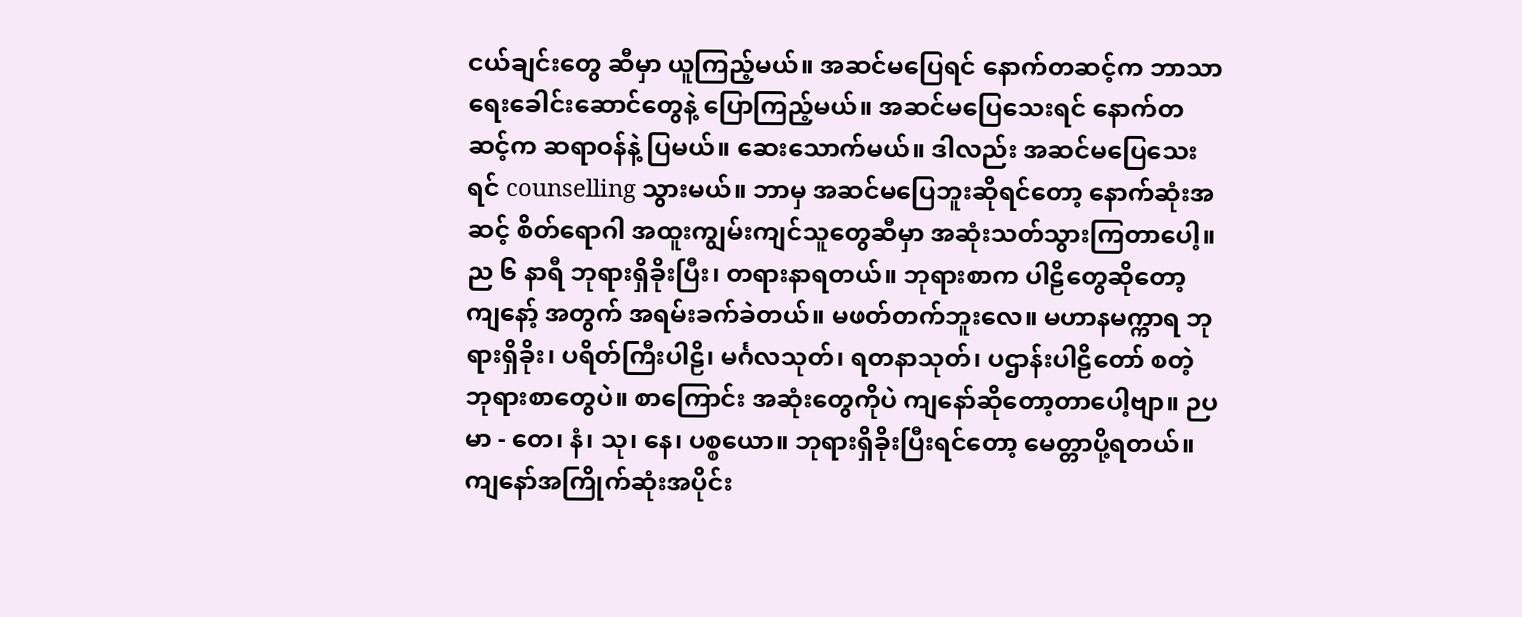ငယ်ချင်းတွေ ဆီမှာ ယူကြည့်မယ်။ အဆင်မပြေရင် နောက်တဆင့်က ဘာသာရေးခေါင်းဆောင်တွေနဲ့ ပြောကြည့်မယ်။ အဆင်မပြေသေးရင် နောက်တဆင့်က ဆရာဝန်နဲ့ ပြမယ်။ ဆေးသောက်မယ်။ ဒါလည်း အဆင်မပြေသေးရင် counselling သွားမယ်။ ဘာမှ အဆင်မပြေဘူးဆိုရင်တော့ နောက်ဆုံးအဆင့် စိတ်ရောဂါ အထူးကျွမ်းကျင်သူတွေဆီမှာ အဆုံးသတ်သွားကြတာပေါ့။
ည ၆ နာရီ ဘုရားရှိခိုးပြီး၊ တရားနာရတယ်။ ဘုရားစာက ပါဠိတွေဆိုတော့ ကျနော့် အတွက် အရမ်းခက်ခဲတယ်။ မဖတ်တက်ဘူးလေ။ မဟာနမက္ကာရ ဘုရားရှိခိုး၊ ပရိတ်ကြီးပါဠိ၊ မင်္ဂလသုတ်၊ ရတနာသုတ်၊ ပဌာန်းပါဠိတော် စတဲ့ ဘုရားစာတွေပဲ။ စာကြောင်း အဆုံးတွေကိုပဲ ကျနော်ဆိုတော့တာပေါ့ဗျာ။ ဉပမာ - တေ၊ နံ၊ သု၊ နေ၊ ပစ္စယော။ ဘုရားရှိခိုးပြီးရင်တော့ မေတ္တာပို့ရတယ်။ ကျနော်အကြိုက်ဆုံးအပိုင်း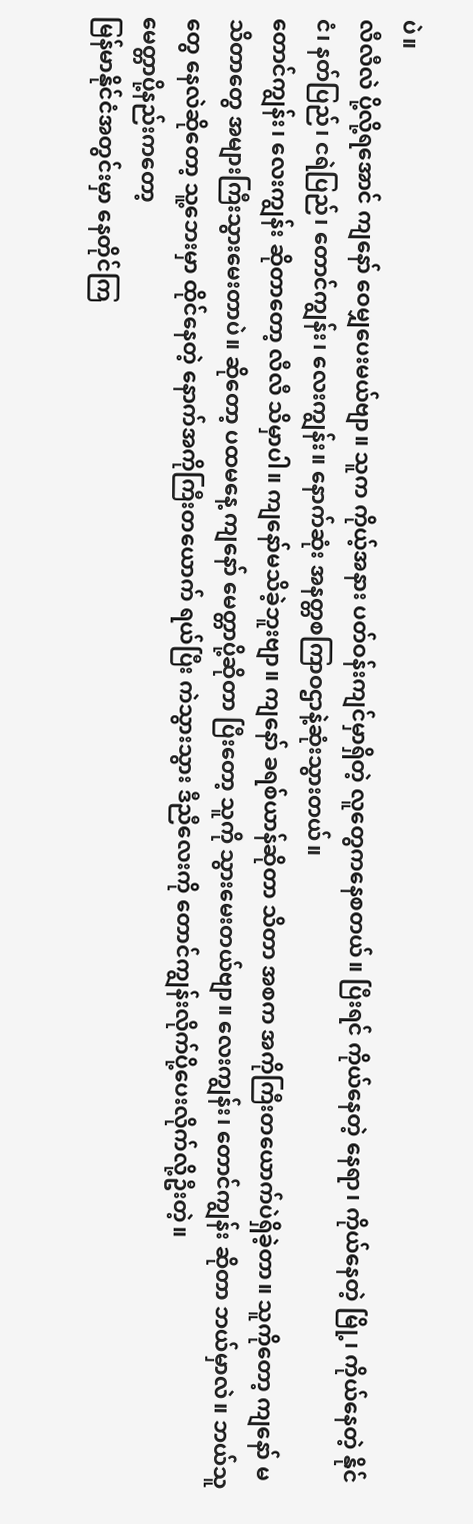ပဲ။
လီလီလဲ ပို့လို့ရအောင် ကျနော် ဝေမျှပေးမယ်ဗျာ။ သူက ကိုယ့်အနား ပတ်ဝန်းကျင်မှာရှိတဲ့ လူတွေကနေစတယ်။ ပြီးရင် ကိုယ်နေတဲ့ နေရာ၊ ကိုယ်နေတဲ့ မြို့၊ ကိုယ်နေတဲ့ နိုင်ငံ၊ နတ်ပြည်၊ ငရဲပြည်၊ တောင်ကျွန်း၊ လေးကျွန်း။ နောက်ဆုံး အနတ္တစကြာဝဌာနဲ့ဆုံးသွားတယ်။
တောင်ကျွန်း၊ လေးကျွန်း ဆိုတာတော့ လီလီ သိမှာပါ။ ကျနော်မသိခဲ့ဘူးဗျာ။ ကျနော် ခရစ်ယာန်ဆိုတာ သိတာ အစက အကိုကြီးတယောက်ပဲရှိခဲ့တာ။ သူကိုတော့ ကျနော် မသိတာတွေ အများကြီးသွားမေးတာပဲ။ ဆိုတော့ ပထမနေ့ ကျနော် မေတ္တာပို့ဆိုတာ ပြီးတော့ သူကို သွားမေးတယ်ဗျာ။ လေးကျွန်း၊ တောင်ကျွန်း ဆိုတာ ဘယ်မှာလဲ။ ဘယ်သူတွေ နေလဲဆိုတော့ သူ့ဘေးမှာ ထိုင်နေတဲ့ နောက်အကိုကြီးတယောက် ရယ်ပြီး ကဲသွားသွား ဒီညီလေးကို တောင်ကျွန်းလိုက်ပို့ပေးလိုက်လို့ဦးတဲ့။
မေတ္တာပို့နည်းကတော့
မြန်မာနိုင်ငံအတွင်းမှာ နေတိုင်ကြ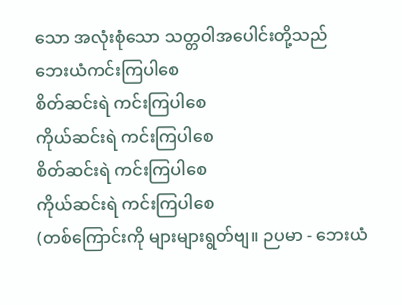သော အလုံးစုံသော သတ္တဝါအပေါင်းတို့သည်
ဘေးယံကင်းကြပါစေ
စိတ်ဆင်းရဲ ကင်းကြပါစေ
ကိုယ်ဆင်းရဲ ကင်းကြပါစေ
စိတ်ဆင်းရဲ ကင်းကြပါစေ
ကိုယ်ဆင်းရဲ ကင်းကြပါစေ
(တစ်ကြောင်းကို များများရွတ်ဗျ။ ဉပမာ - ဘေးယံ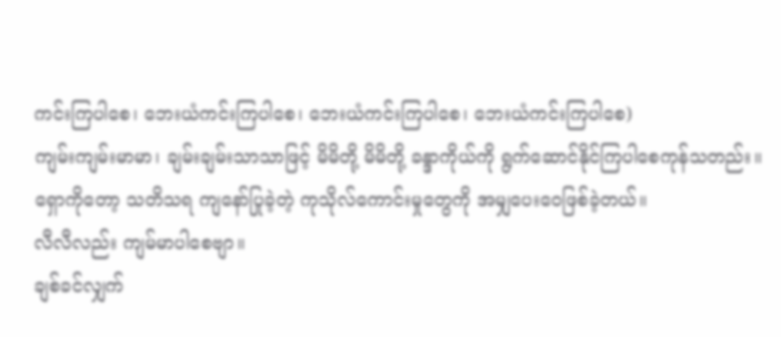ကင်းကြပါစေ၊ ဘေးယံကင်းကြပါစေ၊ ဘေးယံကင်းကြပါစေ၊ ဘေးယံကင်းကြပါစေ)
ကျမ်းကျမ်းမာမာ၊ ချမ်းချမ်းသာသာဖြင့် မိမိတို့ မိမိတို့ ခန္ဒာကိုယ်ကို ရွက်ဆောင်နိုင်ကြပါစေကုန်သတည်း။
ရှောကိုတော့ သတိသရ ကျနော်ပြုခဲ့တဲ့ ကုသိုလ်ကောင်းမှုတွေကို အမျှပေးဝေဖြစ်ခဲ့တယ်။
လီလီလည်း ကျမ်မာပါစေဗျာ။
ချစ်ခင်လျှက်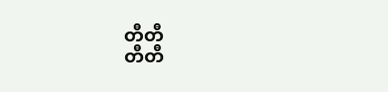တီတီ
တီတီ